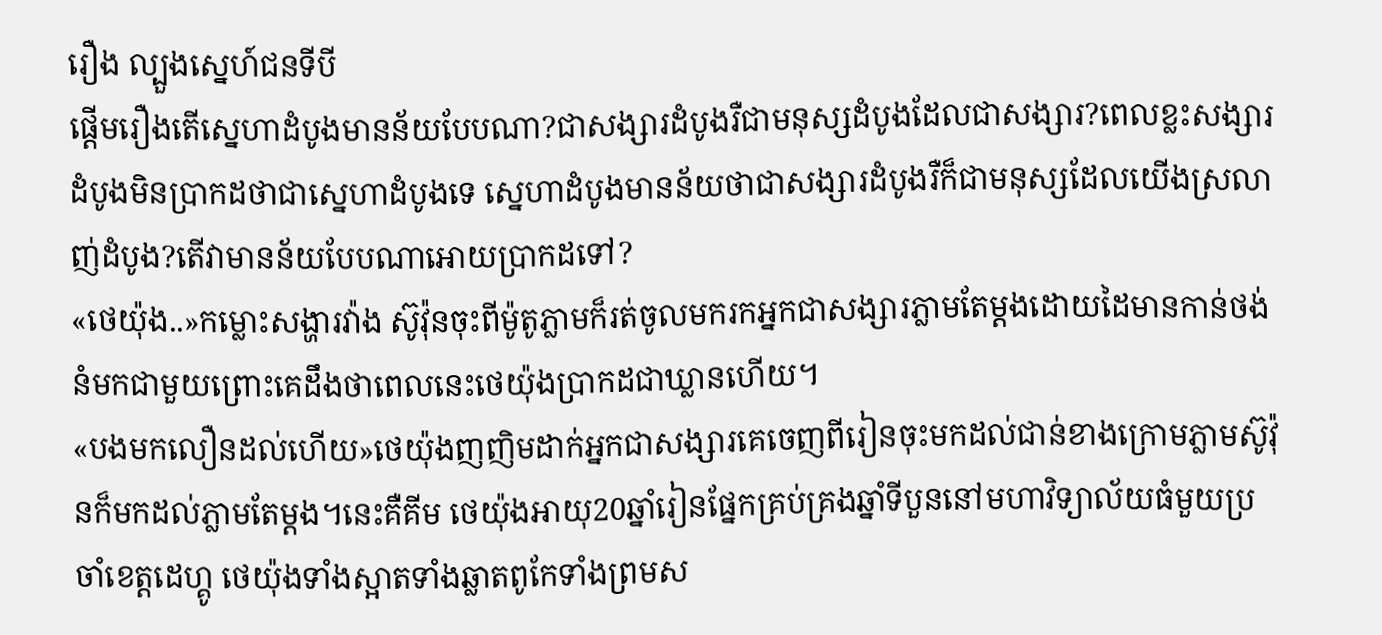រឿង ល្បួងស្នេហ៍ជនទីបី
ផ្ដើមរឿងតើស្នេហាដំបូងមានន័យបែបណា?ជាសង្សារដំបូងរឺជាមនុស្សដំបូងដែលជាសង្សារ?ពេលខ្លះសង្សារដំបូងមិនប្រាកដថាជាស្នេហាដំបូងទេ ស្នេហាដំបូងមានន័យថាជាសង្សារដំបូងរឺក៏ជាមនុស្សដែលយើងស្រលាញ់ដំបូង?តើវាមានន័យបែបណាអោយប្រាកដទៅ?
«ថេយ៉ុង..»កម្លោះសង្ហារវ៉ាង ស៊ូវ៉ុនចុះពីម៉ូតូភ្លាមក៏រត់ចូលមករកអ្នកជាសង្សារភ្លាមតែម្ដងដោយដៃមានកាន់ថង់នំមកជាមួយព្រោះគេដឹងថាពេលនេះថេយ៉ុងប្រាកដជាឃ្លានហើយ។
«បងមកលឿនដល់ហើយ»ថេយ៉ុងញញិមដាក់អ្នកជាសង្សារគេចេញពីរៀនចុះមកដល់ជាន់ខាងក្រោមភ្លាមស៊ូវ៉ុនក៏មកដល់ភ្លាមតែម្ដង។នេះគឺគីម ថេយ៉ុងអាយុ20ឆ្នាំរៀនផ្នែកគ្រប់គ្រងឆ្នាំទីបួននៅមហាវិទ្យាល័យធំមួយប្រចាំខេត្តដេហ្គូ ថេយ៉ុងទាំងស្អាតទាំងឆ្លាតពូកែទាំងព្រមស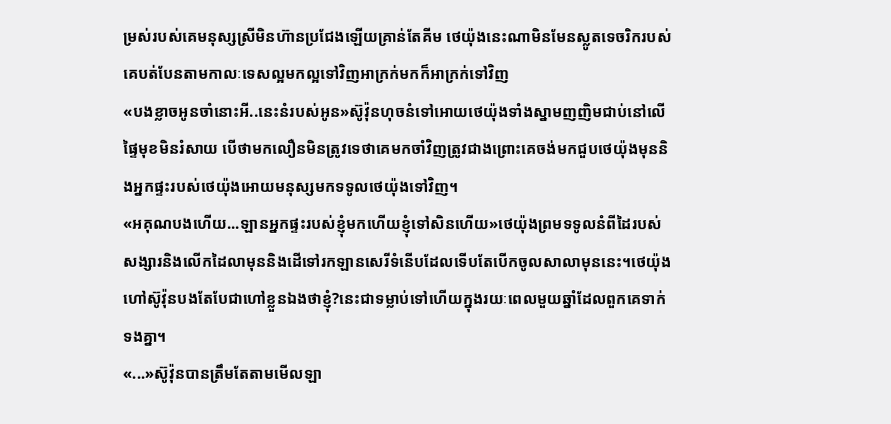ម្រស់របស់គេមនុស្សស្រីមិនហ៊ានប្រជែងឡើយគ្រាន់តែគីម ថេយ៉ុងនេះណាមិនមែនស្លូតទេចរិករបស់គេបត់បែនតាមកាលៈទេសល្អមកល្អទៅវិញអាក្រក់មកក៏អាក្រក់ទៅវិញ
«បងខ្លាចអូនចាំនោះអី..នេះនំរបស់អូន»ស៊ូវ៉ុនហុចនំទៅអោយថេយ៉ុងទាំងស្នាមញញិមជាប់នៅលើផ្ទៃមុខមិនរំសាយ បើថាមកលឿនមិនត្រូវទេថាគេមកចាំវិញត្រូវជាងព្រោះគេចង់មកជួបថេយ៉ុងមុននិងអ្នកផ្ទះរបស់ថេយ៉ុងអោយមនុស្សមកទទូលថេយ៉ុងទៅវិញ។
«អគុណបងហើយ...ឡានអ្នកផ្ទះរបស់ខ្ញុំមកហើយខ្ញុំទៅសិនហើយ»ថេយ៉ុងព្រមទទូលនំពីដៃរបស់សង្សារនិងលើកដៃលាមុននិងដើទៅរកឡានសេរីទំនើបដែលទើបតែបើកចូលសាលាមុននេះ។ថេយ៉ុងហៅស៊ូវ៉ុនបងតែបែជាហៅខ្លួនឯងថាខ្ញុំ?នេះជាទម្លាប់ទៅហើយក្នុងរយៈពេលមួយឆ្នាំដែលពួកគេទាក់ទងគ្នា។
«...»ស៊ូវ៉ុនបានត្រឹមតែតាមមើលឡា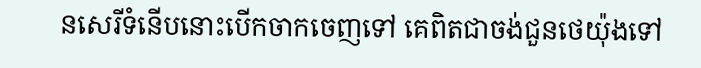នសេរីទំនើបនោះបើកចាកចេញទៅ គេពិតជាចង់ជួនថេយ៉ុងទៅ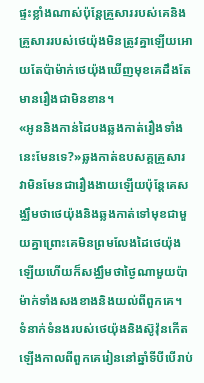ផ្ទះខ្លាំងណាស់ប៉ុន្តែគ្រួសាររបស់គេនិងគ្រួសាររបស់ថេយ៉ុងមិនត្រូវគ្នាឡើយអោយតែប៉ាម៉ាក់ថេយ៉ុងឃើញមុខគេដឹងតែមានរឿងជាមិនខាន។
«អូននិងកាន់ដៃបងឆ្លងកាត់រឿងទាំងនេះមែនទេ?»ឆ្លងកាត់ឧបសគ្គគ្រួសារវាមិនមែនជារឿងងាយឡើយប៉ុន្តែគេសង្ឈឹមថាថេយ៉ុងនិងឆ្លងកាត់ទៅមុខជាមួយគ្នាព្រោះគេមិនព្រមលែងដៃថេយ៉ុងឡើយហើយក៏សង្ឈឹមថាថ្ងៃណាមួយប៉ាម៉ាក់ទាំងសងខាងនិងយល់ពីពួកគេ។
ទំនាក់ទំនងរបស់ថេយ៉ុងនិងស៊ូវ៉ុនកើតឡើងកាលពីពួកគេរៀននៅឆ្នាំទីបីបើរាប់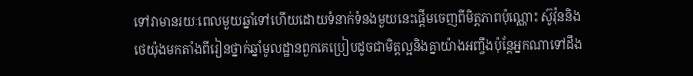ទៅវាមានរយៈពេលមួយឆ្នាំទៅហើយដោយទំនាក់ទំនងមួយនេះផ្ដើមចេញពីមិត្តភាពប៉ុណ្ណោះ ស៊ូវ៉ុននិងថេយ៉ុងមកតាំងពីរៀនថ្នាក់ឆ្នាំមូលដ្ឋានពួកគេប្រៀបដូចជាមិត្តល្អនិងគ្នាយ៉ាងអញ្ចឹងប៉ុន្តែអ្នកណាទៅដឹង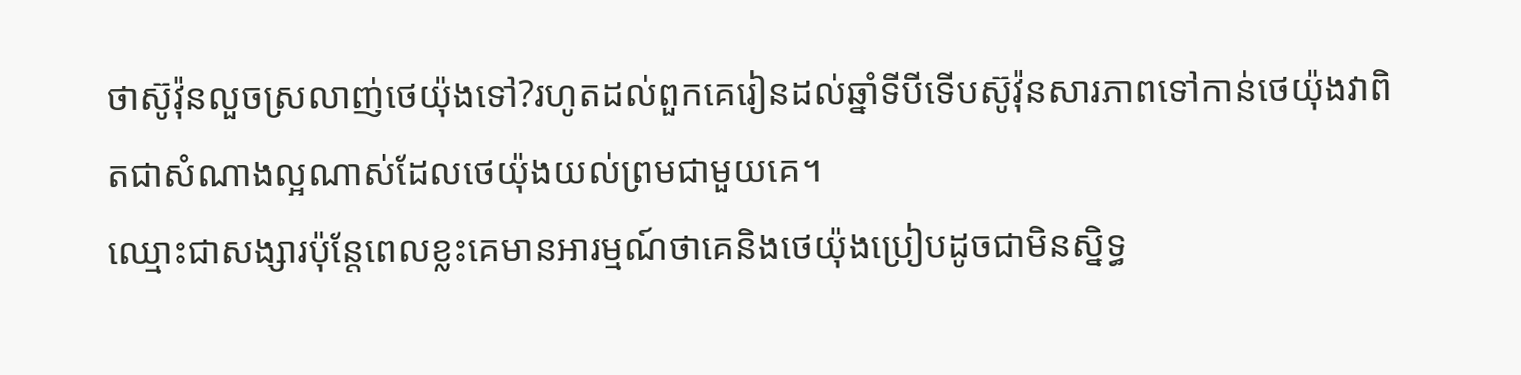ថាស៊ូវ៉ុនលួចស្រលាញ់ថេយ៉ុងទៅ?រហូតដល់ពួកគេរៀនដល់ឆ្នាំទីបីទើបស៊ូវ៉ុនសារភាពទៅកាន់ថេយ៉ុងវាពិតជាសំណាងល្អណាស់ដែលថេយ៉ុងយល់ព្រមជាមួយគេ។
ឈ្មោះជាសង្សារប៉ុន្តែពេលខ្លះគេមានអារម្មណ៍ថាគេនិងថេយ៉ុងប្រៀបដូចជាមិនស្និទ្ធ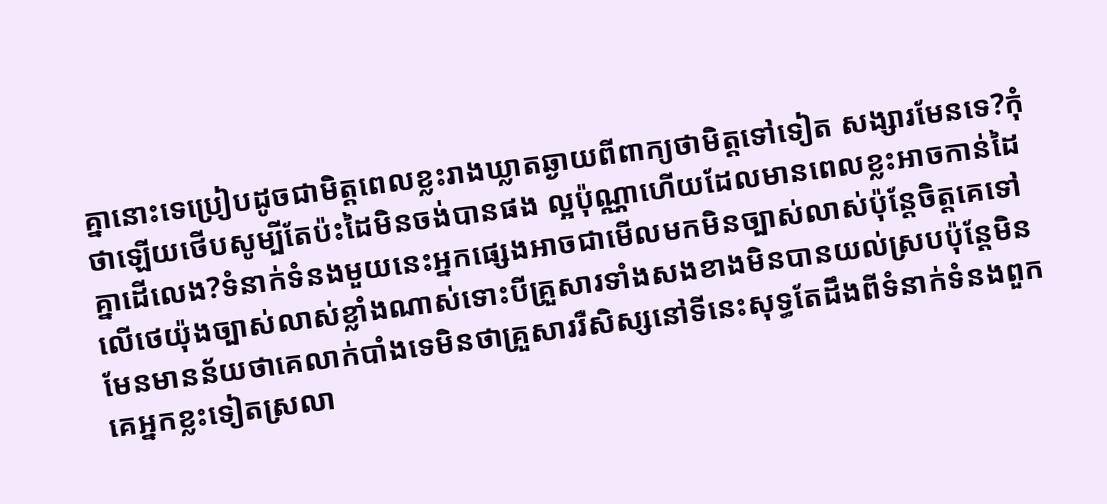គ្នានោះទេប្រៀបដូចជាមិត្តពេលខ្លះរាងឃ្លាតឆ្ងាយពីពាក្យថាមិត្តទៅទៀត សង្សារមែនទេ?កុំថាឡើយថើបសូម្បីតែប៉ះដៃមិនចង់បានផង ល្អប៉ុណ្ណាហើយដែលមានពេលខ្លះអាចកាន់ដៃគ្នាដើលេង?ទំនាក់ទំនងមួយនេះអ្នកផ្សេងអាចជាមើលមកមិនច្បាស់លាស់ប៉ុន្តែចិត្តគេទៅលើថេយ៉ុងច្បាស់លាស់ខ្លាំងណាស់ទោះបីគ្រួសារទាំងសងខាងមិនបានយល់ស្របប៉ុន្តែមិនមែនមានន័យថាគេលាក់បាំងទេមិនថាគ្រួសាររឺសិស្សនៅទីនេះសុទ្ធតែដឹងពីទំនាក់ទំនងពួកគេអ្នកខ្លះទៀតស្រលា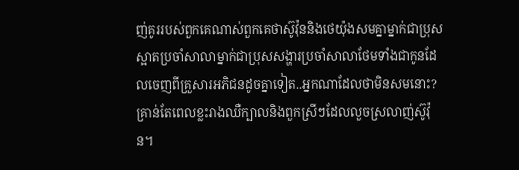ញ់គូររបស់ពួកគេណាស់ពួកគេថាស៊ូវ៉ុននិងថេយ៉ុងសមគ្នាម្នាក់ជាប្រុសស្អាតប្រចាំសាលាម្នាក់ជាប្រុសសង្ហារប្រចាំសាលាថែមទាំងជាកូនដែលចេញពីគ្រួសារអភិជនដូចគ្នាទៀត..អ្នកណាដែលថាមិនសមនោះ?គ្រាន់តែពេលខ្លះរាងឈឺក្បាលនិងពួកស្រីៗដែលលួចស្រលាញ់ស៊ូវ៉ុន។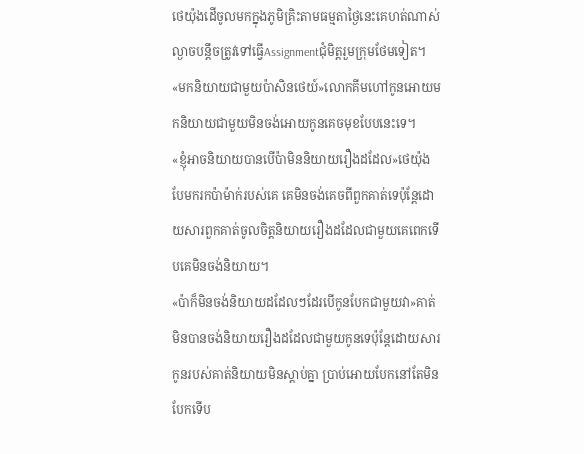ថេយ៉ុងដើចូលមកក្នុងភូមិគ្រិះតាមធម្មតាថ្ងៃនេះគេហត់ណាស់ល្ងាចបន្តឹចត្រូវទៅធ្វើAssignmentជុំមិត្តរួមក្រុមថែមទៀត។
«មកនិយាយជាមួយប៉ាសិនថេយ៍»លោកគីមហៅកូនអោយមកនិយាយជាមួយមិនចង់អោយកូនគេចមុខបែបនេះទេ។
«ខ្ញុំអាចនិយាយបានបើប៉ាមិននិយាយរឿងដដែល»ថេយ៉ុងបែមករកប៉ាម៉ាក់របស់គេ គេមិនចង់គេចពីពួកគាត់ទេប៉ុន្តែដោយសារពួកគាត់ចូលចិត្តនិយាយរឿងដដែលជាមួយគេពេកទើបគេមិនចង់និយាយ។
«ប៉ាក៏មិនចង់និយាយដដែលៗដែរបើកូនបែកជាមួយវា»គាត់មិនបានចង់និយាយរឿងដដែលជាមួយកូនទេប៉ុន្តែដោយសារកូនរបស់គាត់និយាយមិនស្ដាប់គ្នា ប្រាប់អោយបែកនៅតែមិនបែកទើប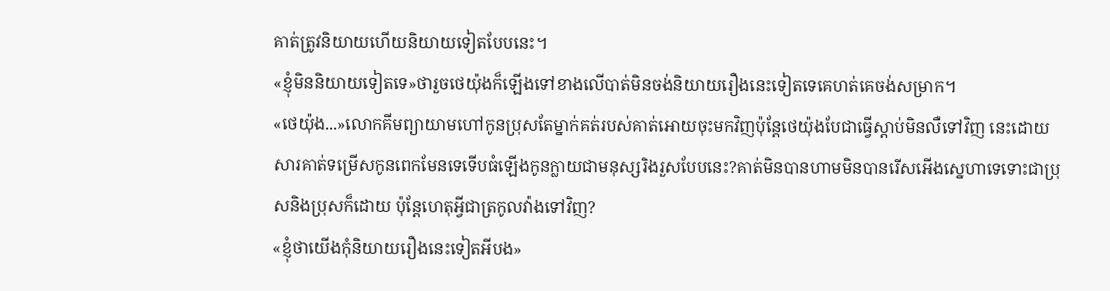គាត់ត្រូវនិយាយហើយនិយាយទៀតបែបនេះ។
«ខ្ញុំមិននិយាយទៀតទេ»ថារួចថេយ៉ុងក៏ឡើងទៅខាងលើបាត់មិនចង់និយាយរឿងនេះទៀតទេគេហត់គេចង់សម្រាក។
«ថេយ៉ុង...»លោកគីមព្យាយាមហៅកូនប្រុសតែម្នាក់គត់របស់គាត់អោយចុះមកវិញប៉ុន្តែថេយ៉ុងបែជាធ្វើស្ដាប់មិនលឺទៅវិញ នេះដោយសារគាត់ទម្រើសកូនពេកមែនទេទើបធំឡើងកូនក្លាយជាមនុស្សរិងរួសបែបនេះ?គាត់មិនបានហាមមិនបានរើសអើងស្នេហាទេទោះជាប្រុសនិងប្រុសក៏ដោយ ប៉ុន្តែហេតុអ្វីជាត្រកូលវ៉ាងទៅវិញ?
«ខ្ញុំថាយើងកុំនិយាយរឿងនេះទៀតអីបង»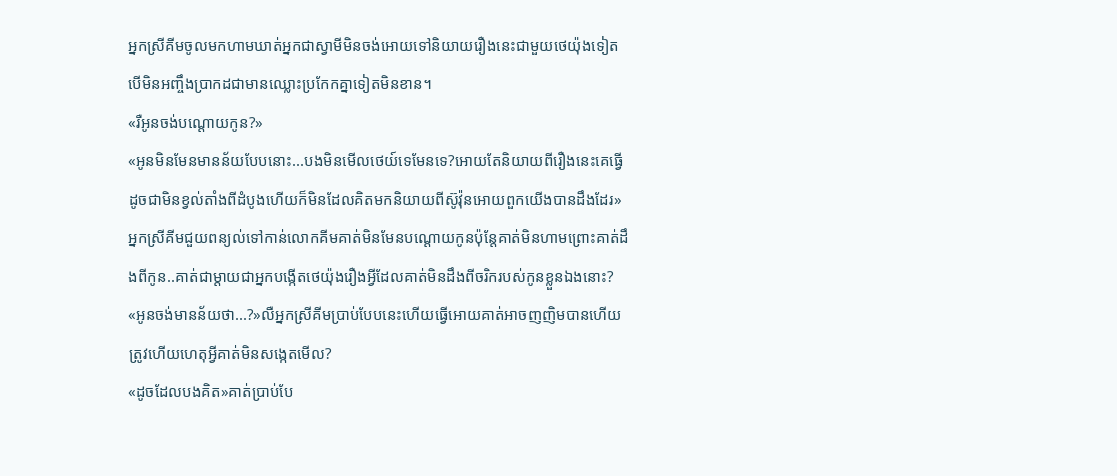អ្នកស្រីគីមចូលមកហាមឃាត់អ្នកជាស្វាមីមិនចង់អោយទៅនិយាយរឿងនេះជាមួយថេយ៉ុងទៀតបើមិនអញ្ចឹងប្រាកដជាមានឈ្លោះប្រកែកគ្នាទៀតមិនខាន។
«រឺអូនចង់បណ្ដោយកូន?»
«អូនមិនមែនមានន័យបែបនោះ...បងមិនមើលថេយ៍ទេមែនទេ?អោយតែនិយាយពីរឿងនេះគេធ្វើដូចជាមិនខ្វល់តាំងពីដំបូងហើយក៏មិនដែលគិតមកនិយាយពីស៊ូវ៉ុនអោយពួកយើងបានដឹងដែរ»អ្នកស្រីគីមជួយពន្យល់ទៅកាន់លោកគីមគាត់មិនមែនបណ្ដោយកូនប៉ុន្តែគាត់មិនហាមព្រោះគាត់ដឹងពីកូន..គាត់ជាម្ដាយជាអ្នកបង្កើតថេយ៉ុងរឿងអ្វីដែលគាត់មិនដឹងពីចរិករបស់កូនខ្លួនឯងនោះ?
«អូនចង់មានន័យថា...?»លឺអ្នកស្រីគីមប្រាប់បែបនេះហើយធ្វើអោយគាត់អាចញញិមបានហើយ ត្រូវហើយហេតុអ្វីគាត់មិនសង្កេតមើល?
«ដូចដែលបងគិត»គាត់ប្រាប់បែ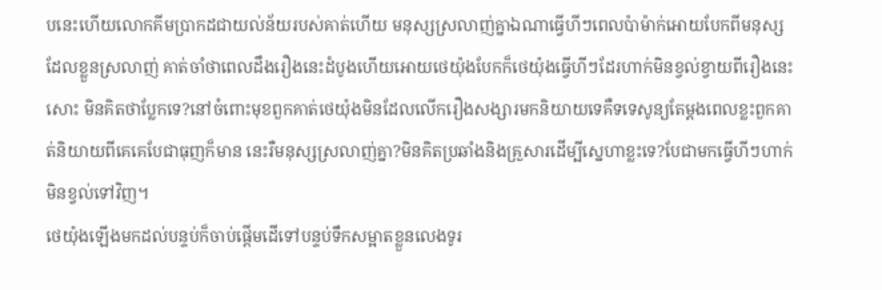បនេះហើយលោកគីមប្រាកដជាយល់ន័យរបស់គាត់ហើយ មនុស្សស្រលាញ់គ្នាឯណាធ្វើហីៗពេលប៉ាម៉ាក់អោយបែកពីមនុស្សដែលខ្លួនស្រលាញ់ គាត់ចាំថាពេលដឹងរឿងនេះដំបូងហើយអោយថេយ៉ុងបែកក៏ថេយ៉ុងធ្វើហីៗដែរហាក់មិនខ្វល់ខ្វាយពីរឿងនេះសោះ មិនគិតថាប្លែកទេ?នៅចំពោះមុខពួកគាត់ថេយ៉ុងមិនដែលលើករឿងសង្សារមកនិយាយទេគឺទទេសូន្យតែម្ដងពេលខ្លះពួកគាត់និយាយពីគេគេបែជាធុញក៏មាន នេះរឺមនុស្សស្រលាញ់គ្នា?មិនគិតប្រឆាំងនិងគ្រួសារដើម្បីស្នេហាខ្លះទេ?បែជាមកធ្វើហីៗហាក់មិនខ្វល់ទៅវិញ។
ថេយ៉ុងឡើងមកដល់បន្ទប់ក៏ចាប់ផ្ដើមដើទៅបន្ទប់ទឹកសម្អាតខ្លួនលេងទូរ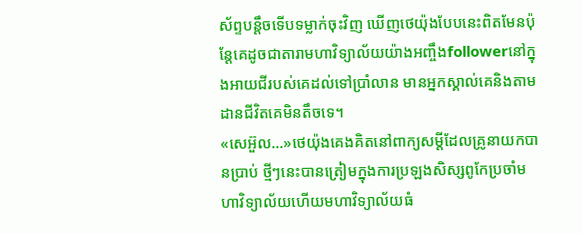ស័ព្ទបន្តឹចទើបទម្លាក់ចុះវិញ ឃើញថេយ៉ុងបែបនេះពិតមែនប៉ុន្តែគេដូចជាតារាមហាវិទ្យាល័យយ៉ាងអញ្ចឹងfollowerនៅក្នុងអាយជីរបស់គេដល់ទៅប្រាំលាន មានអ្នកស្គាល់គេនិងតាមដានជីវិតគេមិនតឹចទេ។
«សេអ៊ួល...»ថេយ៉ុងគេងគិតនៅពាក្យសម្ដីដែលគ្រូនាយកបានប្រាប់ ថ្មីៗនេះបានត្រៀមក្នុងការប្រឡងសិស្សពូកែប្រចាំមហាវិទ្យាល័យហើយមហាវិទ្យាល័យធំ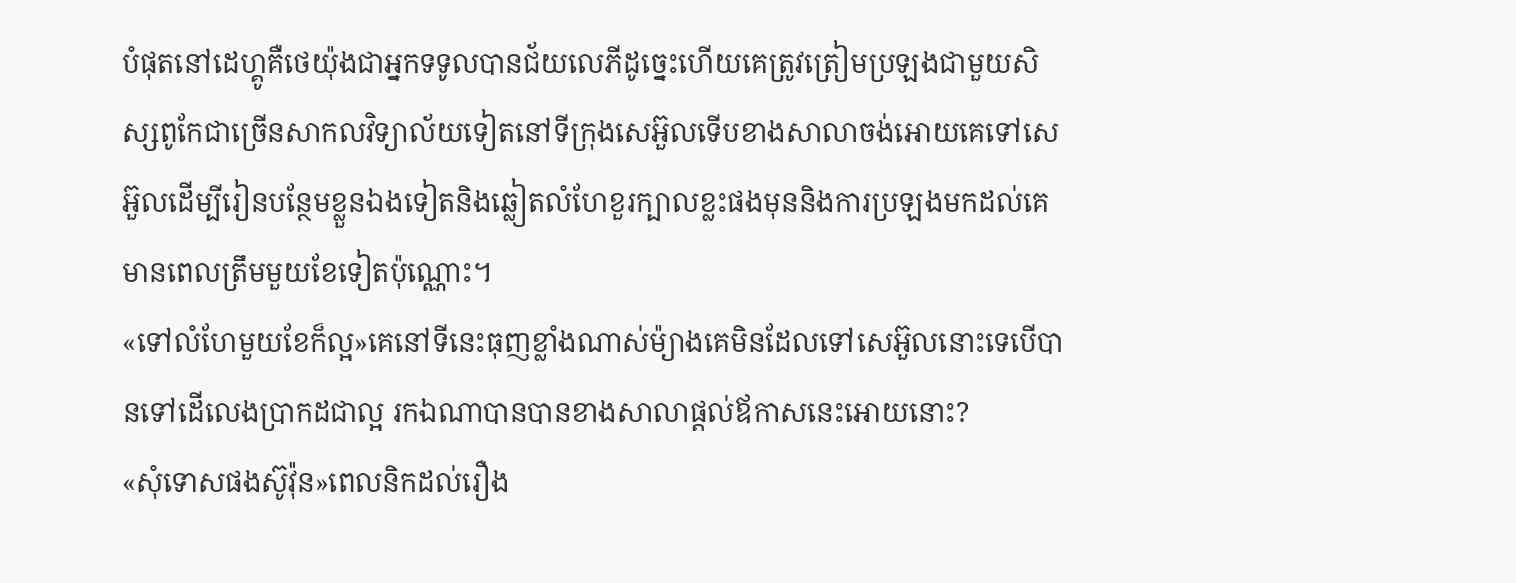បំផុតនៅដេហ្គូគឺថេយ៉ុងជាអ្នកទទូលបានជ័យលេភីដូច្នេះហើយគេត្រូវត្រៀមប្រឡងជាមួយសិស្សពូកែជាច្រើនសាកលវិទ្យាល័យទៀតនៅទីក្រុងសេអ៊ួលទើបខាងសាលាចង់អោយគេទៅសេអ៊ួលដើម្បីរៀនបន្ថែមខ្លួនឯងទៀតនិងឆ្លៀតលំហែខួរក្បាលខ្លះផងមុននិងការប្រឡងមកដល់គេមានពេលត្រឹមមួយខែទៀតប៉ុណ្ណោះ។
«ទៅលំហែមួយខែក៏ល្អ»គេនៅទីនេះធុញខ្លាំងណាស់ម៉្យាងគេមិនដែលទៅសេអ៊ួលនោះទេបើបានទៅដើលេងប្រាកដជាល្អ រកឯណាបានបានខាងសាលាផ្ដល់ឪកាសនេះអោយនោះ?
«សុំទោសផងស៊ូវ៉ុន»ពេលនិកដល់រឿង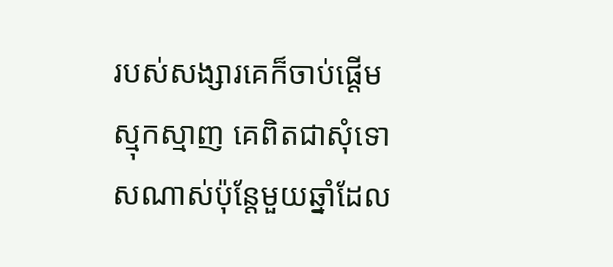របស់សង្សារគេក៏ចាប់ផ្ដើមស្មុកស្មាញ គេពិតជាសុំទោសណាស់ប៉ុន្តែមួយឆ្នាំដែល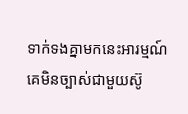ទាក់ទងគ្នាមកនេះអារម្មណ៍គេមិនច្បាស់ជាមួយស៊ូ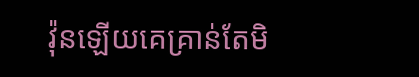វ៉ុនឡើយគេគ្រាន់តែមិ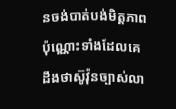នចង់បាត់បង់មិត្តភាពប៉ុណ្ណោះទាំងដែលគេដឹងថាស៊ូវ៉ុនច្បាស់លា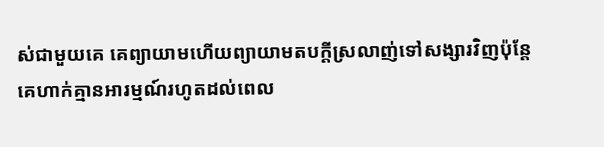ស់ជាមួយគេ គេព្យាយាមហើយព្យាយាមតបក្ដីស្រលាញ់ទៅសង្សារវិញប៉ុន្តែគេហាក់គ្មានអារម្មណ៍រហូតដល់ពេល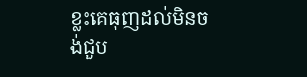ខ្លះគេធុញដល់មិនចង់ជួប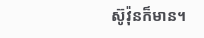ស៊ូវ៉ុនក៏មាន។